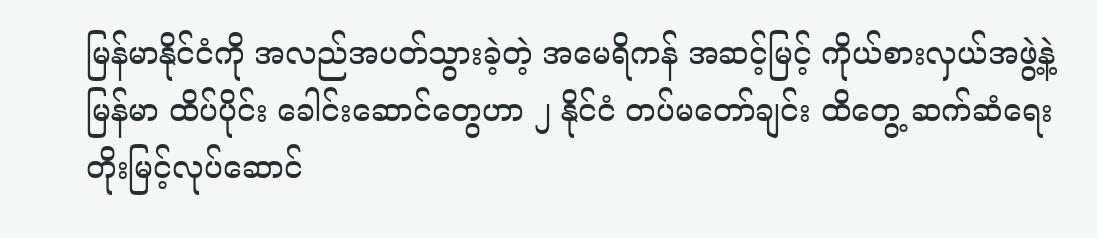မြန်မာနိုင်ငံကို အလည်အပတ်သွားခဲ့တဲ့ အမေရိကန် အဆင့်မြင့် ကိုယ်စားလှယ်အဖွဲ့နဲ့ မြန်မာ ထိပ်ပိုင်း ခေါင်းဆောင်တွေဟာ ၂ နိုင်ငံ တပ်မတော်ချင်း ထိတွေ့ ဆက်ဆံရေး တိုးမြင့်လုပ်ဆောင်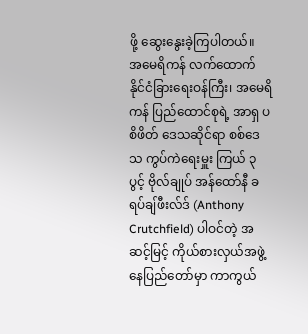ဖို့ ဆွေးနွေးခဲ့ကြပါတယ်။
အမေရိကန် လက်ထောက် နိုင်ငံခြားရေးဝန်ကြီး၊ အမေရိကန် ပြည်ထောင်စုရဲ့ အာရှ ပစိဖိတ် ဒေသဆိုင်ရာ စစ်ဒေသ ကွပ်ကဲရေးမှူး ကြယ် ၃ ပွင့် ဗိုလ်ချုပ် အန်ထော်နီ ခရပ်ချ်ဖီးလ်ဒ် (Anthony Crutchfield) ပါဝင်တဲ့ အဆင့်မြင့် ကိုယ်စားလှယ်အဖွဲ့ နေပြည်တော်မှာ ကာကွယ်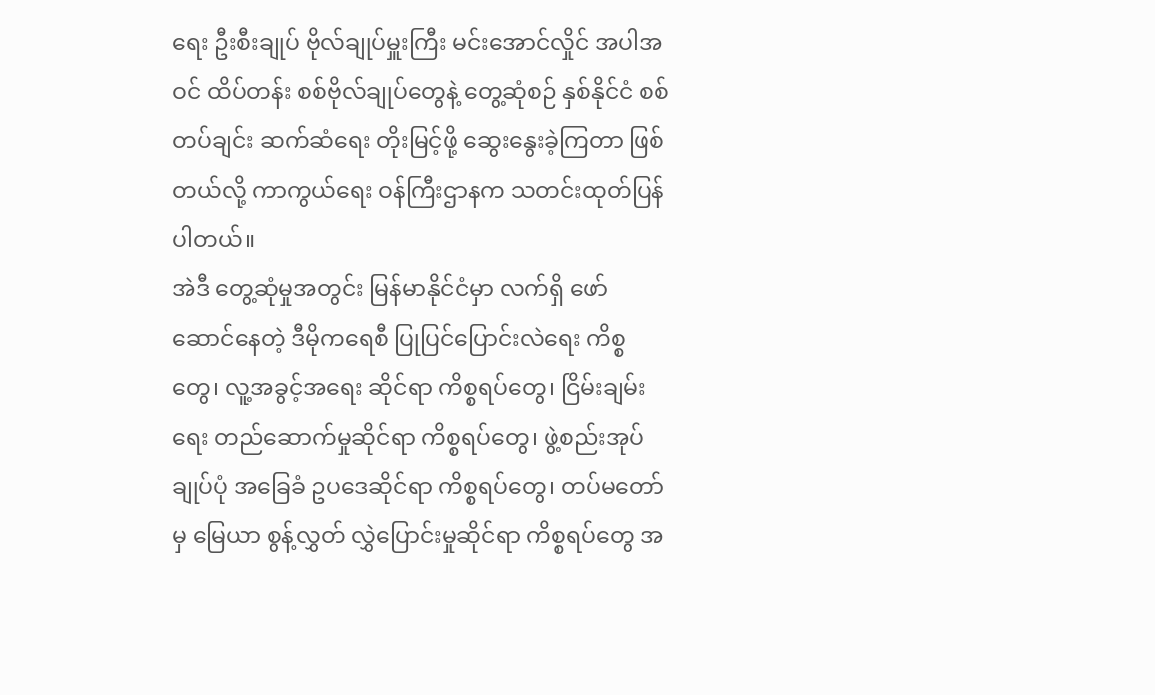ရေး ဦးစီးချုပ် ဗိုလ်ချုပ်မှူးကြီး မင်းအောင်လှိုင် အပါအဝင် ထိပ်တန်း စစ်ဗိုလ်ချုပ်တွေနဲ့ တွေ့ဆုံစဉ် နှစ်နိုင်ငံ စစ်တပ်ချင်း ဆက်ဆံရေး တိုးမြင့်ဖို့ ဆွေးနွေးခဲ့ကြတာ ဖြစ်တယ်လို့ ကာကွယ်ရေး ဝန်ကြီးဌာနက သတင်းထုတ်ပြန်ပါတယ်။
အဲဒီ တွေ့ဆုံမှုအတွင်း မြန်မာနိုင်ငံမှာ လက်ရှိ ဖော်ဆောင်နေတဲ့ ဒီမိုကရေစီ ပြုပြင်ပြောင်းလဲရေး ကိစ္စတွေ၊ လူ့အခွင့်အရေး ဆိုင်ရာ ကိစ္စရပ်တွေ၊ ငြိမ်းချမ်းရေး တည်ဆောက်မှုဆိုင်ရာ ကိစ္စရပ်တွေ၊ ဖွဲ့စည်းအုပ်ချုပ်ပုံ အခြေခံ ဥပဒေဆိုင်ရာ ကိစ္စရပ်တွေ၊ တပ်မတော်မှ မြေယာ စွန့်လွှတ် လွှဲပြောင်းမှုဆိုင်ရာ ကိစ္စရပ်တွေ အ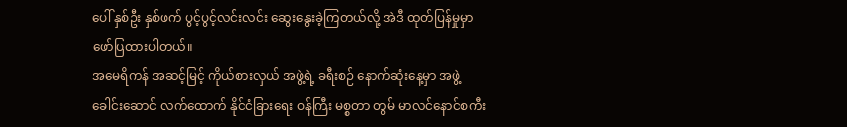ပေါ် နှစ်ဦး နှစ်ဖက် ပွင့်ပွင့်လင်းလင်း ဆွေးနွေးခဲ့ကြတယ်လို့ အဲဒီ ထုတ်ပြန်မှုမှာ ဖော်ပြထားပါတယ်။
အမေရိကန် အဆင့်မြင့် ကိုယ်စားလှယ် အဖွဲ့ရဲ့ ခရီးစဉ် နောက်ဆုံးနေ့မှာ အဖွဲ့ခေါင်းဆောင် လက်ထောက် နိုင်ငံခြားရေး ဝန်ကြီး မစ္စတာ တွမ် မာလင်နောင်စကီး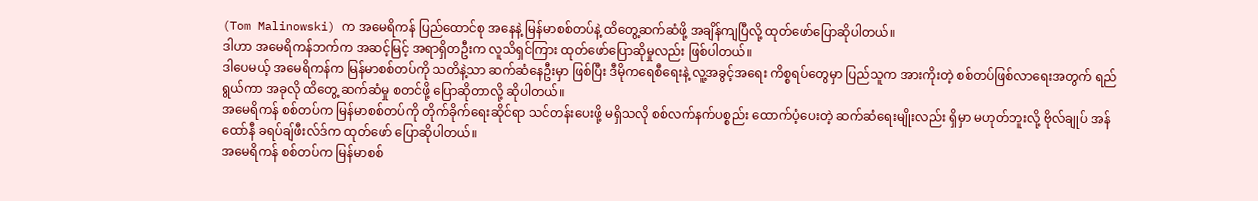(Tom Malinowski) က အမေရိကန် ပြည်ထောင်စု အနေနဲ့ မြန်မာစစ်တပ်နဲ့ ထိတွေ့ဆက်ဆံဖို့ အချိန်ကျပြီလို့ ထုတ်ဖော်ပြောဆိုပါတယ်။
ဒါဟာ အမေရိကန်ဘက်က အဆင့်မြင့် အရာရှိတဦးက လူသိရှင်ကြား ထုတ်ဖော်ပြောဆိုမှုလည်း ဖြစ်ပါတယ်။
ဒါပေမယ့် အမေရိကန်က မြန်မာစစ်တပ်ကို သတိနဲ့သာ ဆက်ဆံနေဦးမှာ ဖြစ်ပြီး ဒီမိုကရေစီရေးနဲ့ လူ့အခွင့်အရေး ကိစ္စရပ်တွေမှာ ပြည်သူက အားကိုးတဲ့ စစ်တပ်ဖြစ်လာရေးအတွက် ရည်ရွယ်ကာ အခုလို ထိတွေ့ ဆက်ဆံမှု စတင်ဖို့ ပြောဆိုတာလို့ ဆိုပါတယ်။
အမေရိကန် စစ်တပ်က မြန်မာစစ်တပ်ကို တိုက်ခိုက်ရေးဆိုင်ရာ သင်တန်းပေးဖို့ မရှိသလို စစ်လက်နက်ပစ္စည်း ထောက်ပံ့ပေးတဲ့ ဆက်ဆံရေးမျိုးလည်း ရှိမှာ မဟုတ်ဘူးလို့ ဗိုလ်ချုပ် အန်ထော်နီ ခရပ်ချ်ဖီးလ်ဒ်က ထုတ်ဖော် ပြောဆိုပါတယ်။
အမေရိကန် စစ်တပ်က မြန်မာစစ်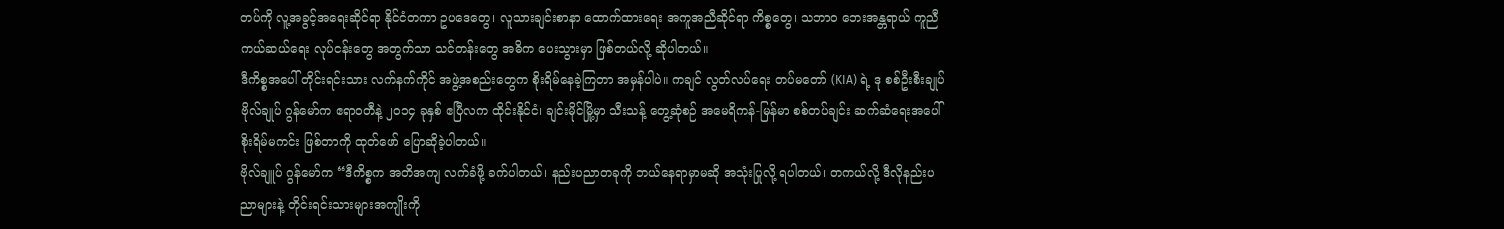တပ်ကို လူ့အခွင့်အရေးဆိုင်ရာ နိုင်ငံတကာ ဥပဒေတွေ၊ လူသားချင်းစာနာ ထောက်ထားရေး အကူအညီဆိုင်ရာ ကိစ္စတွေ၊ သဘာဝ ဘေးအန္တရာယ် ကူညီကယ်ဆယ်ရေး လုပ်ငန်းတွေ အတွက်သာ သင်တန်းတွေ အဓိက ပေးသွားမှာ ဖြစ်တယ်လို့ ဆိုပါတယ်။
ဒီကိစ္စအပေါ် တိုင်းရင်းသား လက်နက်ကိုင် အဖွဲ့အစည်းတွေက စိုးရိမ်နေခဲ့ကြတာ အမှန်ပါပဲ။ ကချင် လွတ်လပ်ရေး တပ်မတော် (KIA) ရဲ့ ဒု စစ်ဦးစီးချုပ် ဗိုလ်ချုပ် ဂွန်မော်က ဧရာဝတီနဲ့ ၂၀၁၄ ခုနှစ် ဧပြီလက ထိုင်းနိုင်ငံ၊ ချင်းမိုင်မြို့မှာ သီးသန့် တွေ့ဆုံစဉ် အမေရိကန်-မြန်မာ စစ်တပ်ချင်း ဆက်ဆံရေးအပေါ် စိုးရိမ်မကင်း ဖြစ်တာကို ထုတ်ဖော် ပြောဆိုခဲ့ပါတယ်။
ဗိုလ်ချူပ် ဂွန်မော်က “ဒီကိစ္စက အတိအကျ လက်ခံဖို့ ခက်ပါတယ်၊ နည်းပညာတခုကို ဘယ်နေရာမှာမဆို အသုံးပြုလို့ ရပါတယ်၊ တကယ်လို့ ဒီလိုနည်းပညာများနဲ့ တိုင်းရင်းသားများအကျိုးကို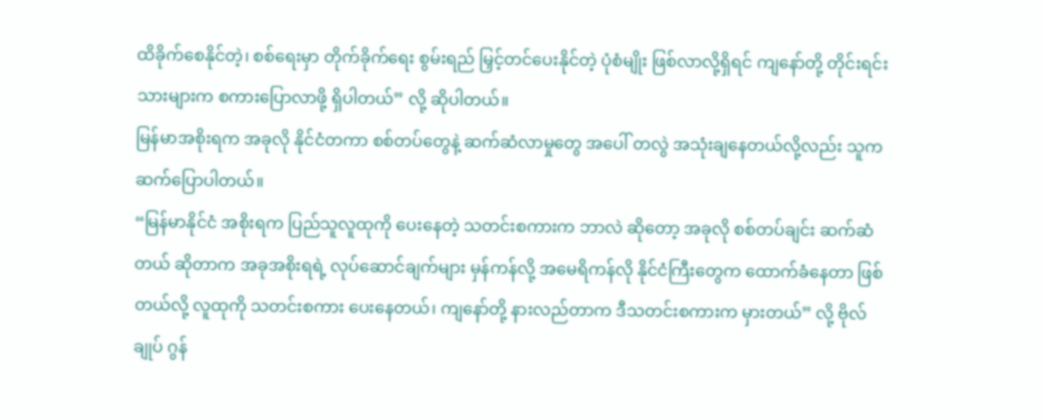ထိခိုက်စေနိုင်တဲ့၊ စစ်ရေးမှာ တိုက်ခိုက်ရေး စွမ်းရည် မြှင့်တင်ပေးနိုင်တဲ့ ပုံစံမျိုး ဖြစ်လာလို့ရှိရင် ကျနော်တို့ တိုင်းရင်းသားများက စကားပြောလာဖို့ ရှိပါတယ်” လို့ ဆိုပါတယ်။
မြန်မာအစိုးရက အခုလို နိုင်ငံတကာ စစ်တပ်တွေနဲ့ ဆက်ဆံလာမှုတွေ အပေါ် တလွဲ အသုံးချနေတယ်လို့လည်း သူက ဆက်ပြောပါတယ်။
“မြန်မာနိုင်ငံ အစိုးရက ပြည်သူလူထုကို ပေးနေတဲ့ သတင်းစကားက ဘာလဲ ဆိုတော့ အခုလို စစ်တပ်ချင်း ဆက်ဆံတယ် ဆိုတာက အခုအစိုးရရဲ့ လုပ်ဆောင်ချက်များ မှန်ကန်လို့ အမေရိကန်လို နိုင်ငံကြီးတွေက ထောက်ခံနေတာ ဖြစ်တယ်လို့ လူထုကို သတင်းစကား ပေးနေတယ်၊ ကျနော်တို့ နားလည်တာက ဒီသတင်းစကားက မှားတယ်” လို့ ဗိုလ်ချုပ် ဂွန်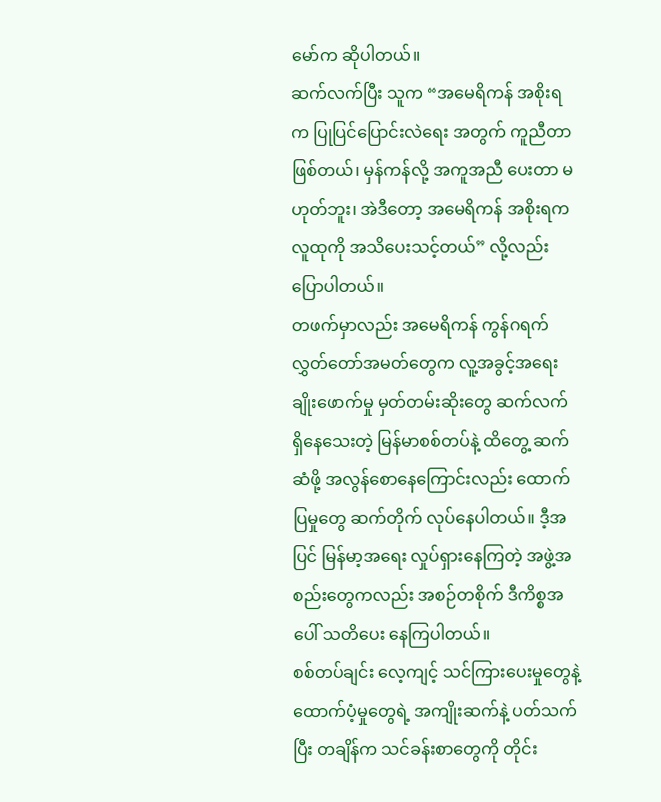မော်က ဆိုပါတယ်။
ဆက်လက်ပြီး သူက “အမေရိကန် အစိုးရက ပြုပြင်ပြောင်းလဲရေး အတွက် ကူညီတာ ဖြစ်တယ်၊ မှန်ကန်လို့ အကူအညီ ပေးတာ မဟုတ်ဘူး၊ အဲဒီတော့ အမေရိကန် အစိုးရက လူထုကို အသိပေးသင့်တယ်” လို့လည်း ပြောပါတယ်။
တဖက်မှာလည်း အမေရိကန် ကွန်ဂရက် လွှတ်တော်အမတ်တွေက လူ့အခွင့်အရေး ချိုးဖောက်မှု မှတ်တမ်းဆိုးတွေ ဆက်လက် ရှိနေသေးတဲ့ မြန်မာစစ်တပ်နဲ့ ထိတွေ့ ဆက်ဆံဖို့ အလွန်စောနေကြောင်းလည်း ထောက်ပြမှုတွေ ဆက်တိုက် လုပ်နေပါတယ်။ ဒီ့အပြင် မြန်မာ့အရေး လှုပ်ရှားနေကြတဲ့ အဖွဲ့အစည်းတွေကလည်း အစဉ်တစိုက် ဒီကိစ္စအပေါ် သတိပေး နေကြပါတယ်။
စစ်တပ်ချင်း လေ့ကျင့် သင်ကြားပေးမှုတွေနဲ့ ထောက်ပံ့မှုတွေရဲ့ အကျိုးဆက်နဲ့ ပတ်သက်ပြီး တချိန်က သင်ခန်းစာတွေကို တိုင်း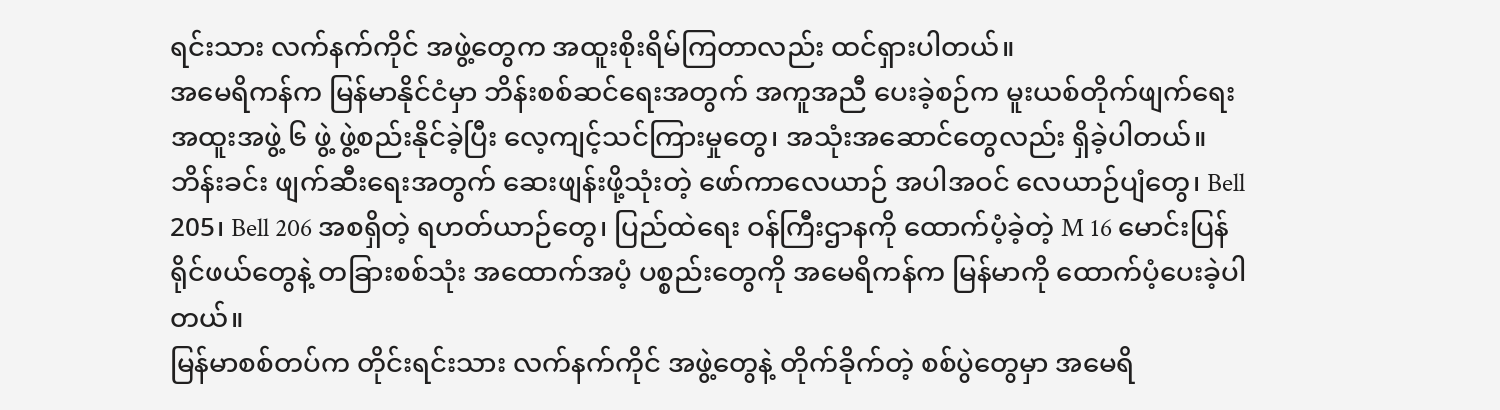ရင်းသား လက်နက်ကိုင် အဖွဲ့တွေက အထူးစိုးရိမ်ကြတာလည်း ထင်ရှားပါတယ်။
အမေရိကန်က မြန်မာနိုင်ငံမှာ ဘိန်းစစ်ဆင်ရေးအတွက် အကူအညီ ပေးခဲ့စဉ်က မူးယစ်တိုက်ဖျက်ရေး အထူးအဖွဲ့ ၆ ဖွဲ့ ဖွဲ့စည်းနိုင်ခဲ့ပြီး လေ့ကျင့်သင်ကြားမှုတွေ၊ အသုံးအဆောင်တွေလည်း ရှိခဲ့ပါတယ်။
ဘိန်းခင်း ဖျက်ဆီးရေးအတွက် ဆေးဖျန်းဖို့သုံးတဲ့ ဖော်ကာလေယာဉ် အပါအဝင် လေယာဉ်ပျံတွေ၊ Bell 205၊ Bell 206 အစရှိတဲ့ ရဟတ်ယာဉ်တွေ၊ ပြည်ထဲရေး ဝန်ကြီးဌာနကို ထောက်ပံ့ခဲ့တဲ့ M 16 မောင်းပြန် ရိုင်ဖယ်တွေနဲ့ တခြားစစ်သုံး အထောက်အပံ့ ပစ္စည်းတွေကို အမေရိကန်က မြန်မာကို ထောက်ပံ့ပေးခဲ့ပါတယ်။
မြန်မာစစ်တပ်က တိုင်းရင်းသား လက်နက်ကိုင် အဖွဲ့တွေနဲ့ တိုက်ခိုက်တဲ့ စစ်ပွဲတွေမှာ အမေရိ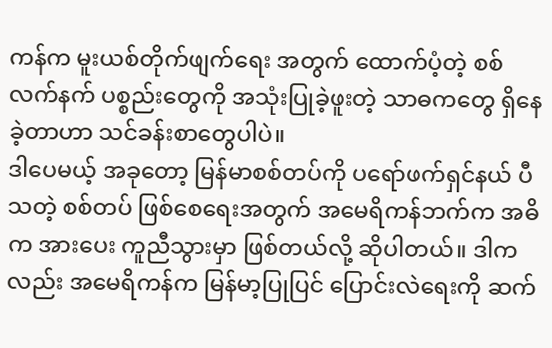ကန်က မူးယစ်တိုက်ဖျက်ရေး အတွက် ထောက်ပံ့တဲ့ စစ်လက်နက် ပစ္စည်းတွေကို အသုံးပြုခဲ့ဖူးတဲ့ သာဓကတွေ ရှိနေခဲ့တာဟာ သင်ခန်းစာတွေပါပဲ။
ဒါပေမယ့် အခုတော့ မြန်မာစစ်တပ်ကို ပရော်ဖက်ရှင်နယ် ပီသတဲ့ စစ်တပ် ဖြစ်စေရေးအတွက် အမေရိကန်ဘက်က အဓိက အားပေး ကူညီသွားမှာ ဖြစ်တယ်လို့ ဆိုပါတယ်။ ဒါကလည်း အမေရိကန်က မြန်မာ့ပြုပြင် ပြောင်းလဲရေးကို ဆက်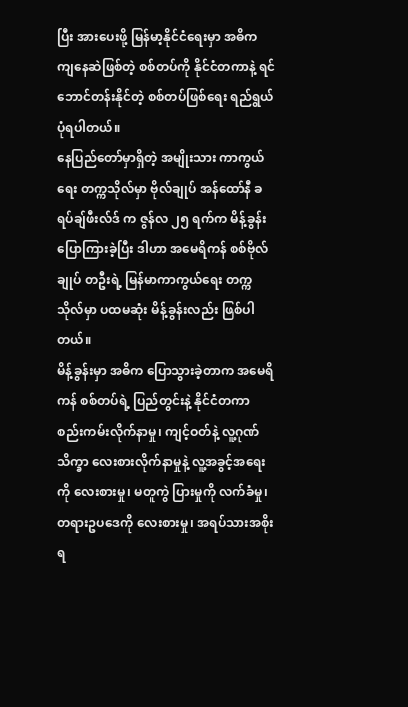ပြီး အားပေးဖို့ မြန်မာ့နိုင်ငံရေးမှာ အဓိက ကျနေဆဲဖြစ်တဲ့ စစ်တပ်ကို နိုင်ငံတကာနဲ့ ရင်ဘောင်တန်းနိုင်တဲ့ စစ်တပ်ဖြစ်ရေး ရည်ရွယ်ပုံရပါတယ်။
နေပြည်တော်မှာရှိတဲ့ အမျိုးသား ကာကွယ်ရေး တက္ကသိုလ်မှာ ဗိုလ်ချုပ် အန်ထော်နီ ခရပ်ချ်ဖီးလ်ဒ် က ဇွန်လ ၂၅ ရက်က မိန့်ခွန်း ပြောကြားခဲ့ပြီး ဒါဟာ အမေရိကန် စစ်ဗိုလ်ချုပ် တဦးရဲ့ မြန်မာကာကွယ်ရေး တက္ကသိုလ်မှာ ပထမဆုံး မိန့်ခွန်းလည်း ဖြစ်ပါတယ်။
မိန့်ခွန်းမှာ အဓိက ပြောသွားခဲ့တာက အမေရိကန် စစ်တပ်ရဲ့ ပြည်တွင်းနဲ့ နိုင်ငံတကာ စည်းကမ်းလိုက်နာမှု၊ ကျင့်ဝတ်နဲ့ လူ့ဂုဏ်သိက္ခာ လေးစားလိုက်နာမှုနဲ့ လူ့အခွင့်အရေးကို လေးစားမှု၊ မတူကွဲ ပြားမှုကို လက်ခံမှု၊ တရားဥပဒေကို လေးစားမှု၊ အရပ်သားအစိုးရ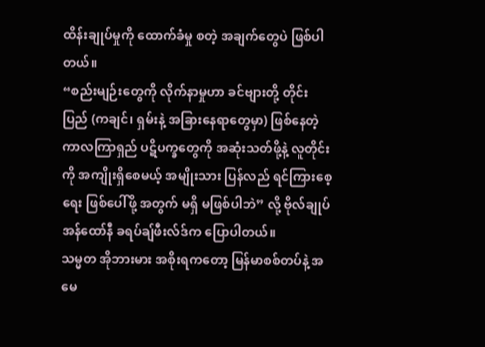ထိန်းချုပ်မှုကို ထောက်ခံမှု စတဲ့ အချက်တွေပဲ ဖြစ်ပါတယ်။
“စည်းမျဉ်းတွေကို လိုက်နာမှုဟာ ခင်ဗျားတို့ တိုင်းပြည် (ကချင်၊ ရှမ်းနဲ့ အခြားနေရာတွေမှာ) ဖြစ်နေတဲ့ ကာလကြာရှည် ပဋိပက္ခတွေကို အဆုံးသတ်ဖို့နဲ့ လူတိုင်းကို အကျိုးရှိစေမယ့် အမျိုးသား ပြန်လည် ရင်ကြားစေ့ရေး ဖြစ်ပေါ်ဖို့ အတွက် မရှိ မဖြစ်ပါဘဲ” လို့ ဗိုလ်ချုပ် အန်ထော်နီ ခရပ်ချ်ဖီးလ်ဒ်က ပြောပါတယ်။
သမ္မတ အိုဘားမား အစိုးရကတော့ မြန်မာစစ်တပ်နဲ့ အမေ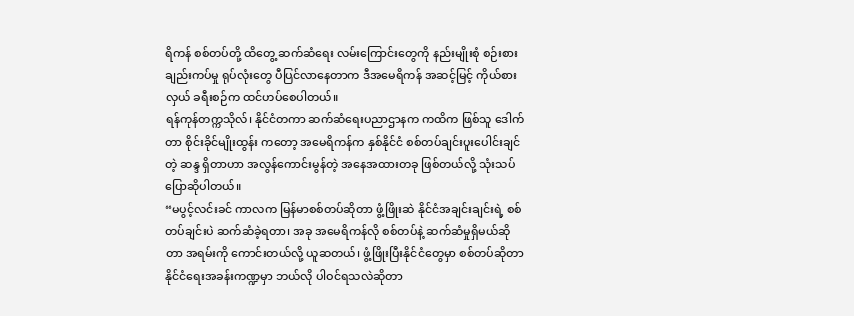ရိကန် စစ်တပ်တို့ ထိတွေ့ ဆက်ဆံရေး လမ်းကြောင်းတွေကို နည်းမျိုးစုံ စဉ်းစားချည်းကပ်မှု ရုပ်လုံးတွေ ပီပြင်လာနေတာက ဒီအမေရိကန် အဆင့်မြင့် ကိုယ်စားလှယ် ခရီးစဉ်က ထင်ဟပ်စေပါတယ်။
ရန်ကုန်တက္ကသိုလ်၊ နိုင်ငံတကာ ဆက်ဆံရေးပညာဌာနက ကထိက ဖြစ်သူ ဒေါက်တာ စိုင်းခိုင်မျိုးထွန်း ကတော့ အမေရိကန်က နှစ်နိုင်ငံ စစ်တပ်ချင်းပူးပေါင်းချင်တဲ့ ဆန္ဒ ရှိတာဟာ အလွန်ကောင်းမွန်တဲ့ အနေအထားတခု ဖြစ်တယ်လို့ သုံးသပ်ပြောဆိုပါတယ်။
“မပွင့်လင်းခင် ကာလက မြန်မာစစ်တပ်ဆိုတာ ဖွံ့ဖြိုးဆဲ နိုင်ငံအချင်းချင်းရဲ့ စစ်တပ်ချင်းပဲ ဆက်ဆံခဲ့ရတာ၊ အခု အမေရိကန်လို စစ်တပ်နဲ့ ဆက်ဆံမှုရှိမယ်ဆိုတာ အရမ်းကို ကောင်းတယ်လို့ ယူဆတယ်၊ ဖွံ့ဖြိုးပြီးနိုင်ငံတွေမှာ စစ်တပ်ဆိုတာ နိုင်ငံရေးအခန်းကဏ္ဍမှာ ဘယ်လို ပါဝင်ရသလဲဆိုတာ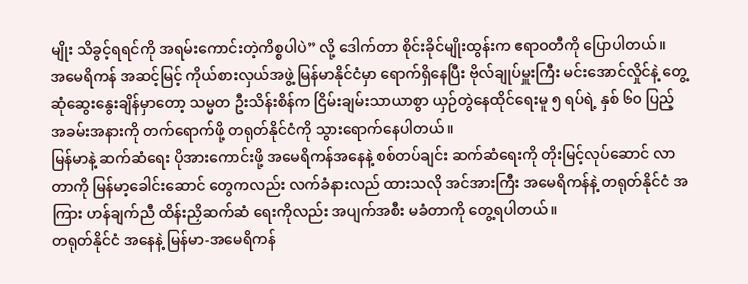မျိုး သိခွင့်ရရင်ကို အရမ်းကောင်းတဲ့ကိစ္စပါပဲ” လို့ ဒေါက်တာ စိုင်းခိုင်မျိုးထွန်းက ဧရာဝတီကို ပြောပါတယ်။
အမေရိကန် အဆင့်မြင့် ကိုယ်စားလှယ်အဖွဲ့ မြန်မာနိုင်ငံမှာ ရောက်ရှိနေပြီး ဗိုလ်ချုပ်မှူးကြီး မင်းအောင်လှိုင်နဲ့ တွေ့ဆုံဆွေးနွေးချိန်မှာတော့ သမ္မတ ဦးသိန်းစိန်က ငြိမ်းချမ်းသာယာစွာ ယှဉ်တွဲနေထိုင်ရေးမူ ၅ ရပ်ရဲ့ နှစ် ၆၀ ပြည့် အခမ်းအနားကို တက်ရောက်ဖို့ တရုတ်နိုင်ငံကို သွားရောက်နေပါတယ်။
မြန်မာနဲ့ ဆက်ဆံရေး ပိုအားကောင်းဖို့ အမေရိကန်အနေနဲ့ စစ်တပ်ချင်း ဆက်ဆံရေးကို တိုးမြင့်လုပ်ဆောင် လာတာကို မြန်မာ့ခေါင်းဆောင် တွေကလည်း လက်ခံနားလည် ထားသလို အင်အားကြီး အမေရိကန်နဲ့ တရုတ်နိုင်ငံ အကြား ဟန်ချက်ညီ ထိန်းညှိဆက်ဆံ ရေးကိုလည်း အပျက်အစီး မခံတာကို တွေ့ရပါတယ်။
တရုတ်နိုင်ငံ အနေနဲ့ မြန်မာ-အမေရိကန်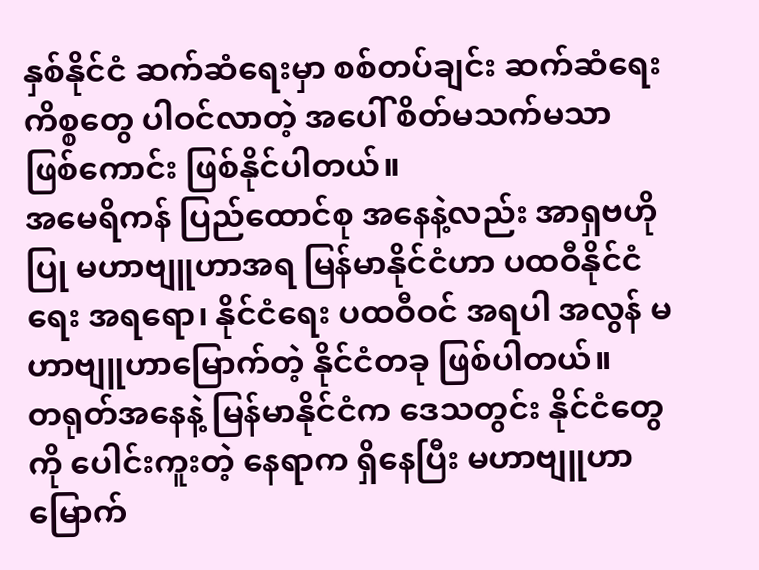နှစ်နိုင်ငံ ဆက်ဆံရေးမှာ စစ်တပ်ချင်း ဆက်ဆံရေး ကိစ္စတွေ ပါဝင်လာတဲ့ အပေါ် စိတ်မသက်မသာ ဖြစ်ကောင်း ဖြစ်နိုင်ပါတယ်။
အမေရိကန် ပြည်ထောင်စု အနေနဲ့လည်း အာရှဗဟိုပြု မဟာဗျူဟာအရ မြန်မာနိုင်ငံဟာ ပထဝီနိုင်ငံရေး အရရော၊ နိုင်ငံရေး ပထဝီဝင် အရပါ အလွန် မဟာဗျူဟာမြောက်တဲ့ နိုင်ငံတခု ဖြစ်ပါတယ်။
တရုတ်အနေနဲ့ မြန်မာနိုင်ငံက ဒေသတွင်း နိုင်ငံတွေကို ပေါင်းကူးတဲ့ နေရာက ရှိနေပြီး မဟာဗျူဟာမြောက်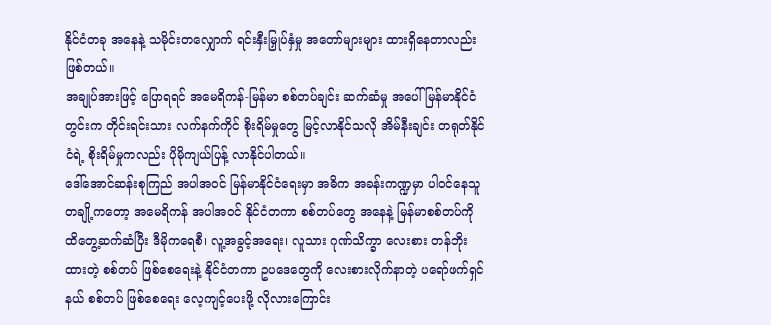နိုင်ငံတခု အနေနဲ့ သမိုင်းတလျှောက် ရင်းနှီးမြှုပ်နှံမှု အတော်များများ ထားရှိနေတာလည်း ဖြစ်တယ်။
အချုပ်အားဖြင့် ပြောရရင် အမေရိကန်-မြန်မာ စစ်တပ်ချင်း ဆက်ဆံမှု အပေါ် မြန်မာနိုင်ငံတွင်းက တိုင်းရင်းသား လက်နက်ကိုင် စိုးရိမ်မှုတွေ မြင့်လာနိုင်သလို အိမ်နီးချင်း တရုတ်နိုင်ငံရဲ့ စိုးရိမ်မှုကလည်း ပိုမိုကျယ်ပြန့် လာနိုင်ပါတယ်။
ဒေါ်အောင်ဆန်းစုကြည် အပါအဝင် မြန်မာနိုင်ငံရေးမှာ အဓိက အခန်းကဏ္ဍမှာ ပါဝင်နေသူ တချို့ကတော့ အမေရိကန် အပါအဝင် နိုင်ငံတကာ စစ်တပ်တွေ အနေနဲ့ မြန်မာစစ်တပ်ကို ထိတွေ့ဆက်ဆံပြီး ဒီမိုကရေစီ၊ လူ့အခွင့်အရေး၊ လူသား ဂုဏ်သိက္ခာ လေးစား တန်ဘိုးထားတဲ့ စစ်တပ် ဖြစ်စေရေးနဲ့ နိုင်ငံတကာ ဥပဒေတွေကို လေးစားလိုက်နာတဲ့ ပရော်ဖက်ရှင်နယ် စစ်တပ် ဖြစ်စေရေး လေ့ကျင့်ပေးဖို့ လိုလားကြောင်း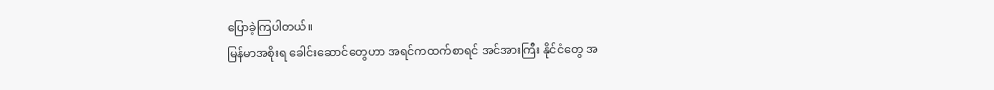ပြောခဲ့ကြပါတယ်။
မြန်မာအစိုးရ ခေါင်းဆောင်တွေဟာ အရင်ကထက်စာရင် အင်အားကြီး နိုင်ငံတွေ အ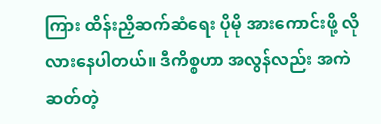ကြား ထိန်းညှိဆက်ဆံရေး ပိုမို အားကောင်းဖို့ လိုလားနေပါတယ်။ ဒီကိစ္စဟာ အလွန်လည်း အကဲဆတ်တဲ့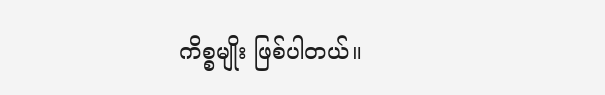ကိစ္စမျိုး ဖြစ်ပါတယ်။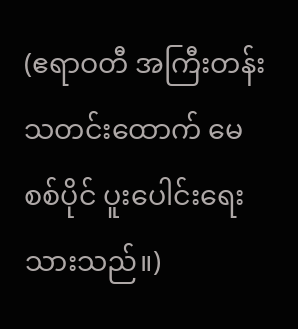(ဧရာဝတီ အကြီးတန်း သတင်းထောက် မေစစ်ပိုင် ပူးပေါင်းရေးသားသည်။)